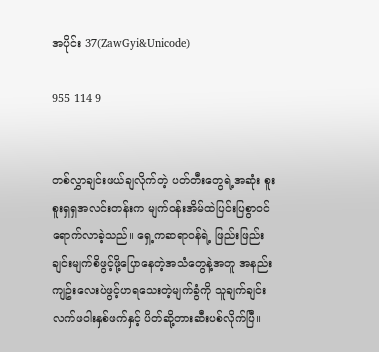အပိုင်း 37(ZawGyi&Unicode)

955 114 9


တစ်လွှာချင်းဖယ်ချလိုက်တဲ့ ပတ်တီးတွေရဲ့အဆုံး စူးစူးရှရှအလင်းတန်းက မျက်ဝန်းအိမ်ထဲပြင်းပြစွာဝင်ရောက်လာခဲ့သည်။ ရှေ့ကဆရာဝန်ရဲ့ ဖြည်းဖြည်းချင်းမျက်စိဖွင့်ဖို့ပြောနေတဲ့အသံတွေနဲ့အတူ အနည်းကျဥ်းလေးပဲဖွင့်ဟရသေးတဲ့မျက်ခွံကို သူချက်ချင်း လက်ဖဝါးနှစ်ဖက်နှင့် ပိတ်ဆို့တားဆီးပစ်လိုက်ပြီ။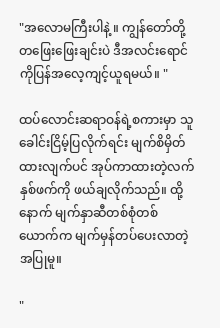"အလောမကြီးပါနဲ့ ။ ကျွန်တော်တို့ တဖြေးဖြေးချင်းပဲ ဒီအလင်းရောင်ကိုပြန်အလေ့ကျင့်ယူရမယ်။ "

ထပ်လောင်းဆရာဝန်ရဲ့စကားမှာ သူခေါင်းငြိမ့်ပြလိုက်ရင်း မျက်စိမှိတ်ထားလျက်ပင် အုပ်ကာထားတဲ့လက်နှစ်ဖက်ကို ဖယ်ချလိုက်သည်။ ထို့နောက် မျက်နှာဆီတစ်စုံတစ်ယောက်က မျက်မှန်တပ်ပေးလာတဲ့အပြုမူ။

"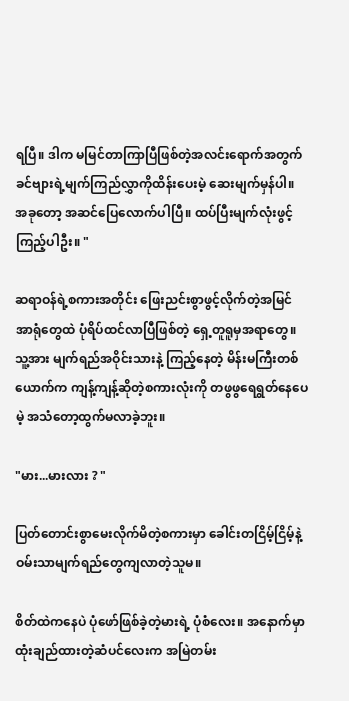ရပြီ။ ဒါက မမြင်တာကြာပြီဖြစ်တဲ့အလင်းရောက်အတွက် ခင်ဗျားရဲ့မျက်ကြည်လွှာကိုထိန်းပေးမဲ့ ဆေးမျက်မှန်ပါ။ အခုတော့ အဆင်ပြေလောက်ပါပြီ။ ထပ်ပြီးမျက်လုံးဖွင့်ကြည့်ပါဦး။ "

ဆရာဝန်ရဲ့စကားအတိုင်း ဖြေးညင်းစွာဖွင့်လိုက်တဲ့အမြင်အာရုံတွေထဲ ပုံရိပ်ထင်လာပြီဖြစ်တဲ့ ရှေ့တူရူမှအရာတွေ။ သူ့အား မျက်ရည်အဝိုင်းသားနဲ့ ကြည့်နေတဲ့ မိန်းမကြီးတစ်ယောက်က ကျန့်ကျန့်ဆိုတဲ့စကားလုံးကို တဖွဖွရေရွတ်နေပေမဲ့ အသံတော့ထွက်မလာခဲ့ဘူး။

"မား...မားလား ? "

ပြတ်တောင်းစွာမေးလိုက်မိတဲ့စကားမှာ ခေါင်းတငြိမ့်ငြိမ့်နဲ့ ဝမ်းသာမျက်ရည်တွေကျလာတဲ့သူမ။

စိတ်ထဲကနေပဲ ပုံဖော်ဖြစ်ခဲ့တဲ့မားရဲ့ ပုံစံလေး။ အနောက်မှာထုံးချည်ထားတဲ့ဆံပင်လေးက အမြဲတမ်း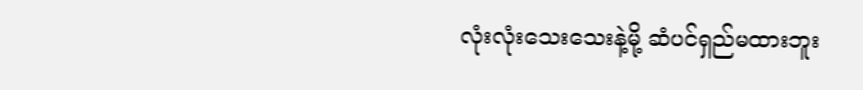လုံးလုံးသေးသေးနဲ့မို့ ဆံပင်ရှည်မထားဘူး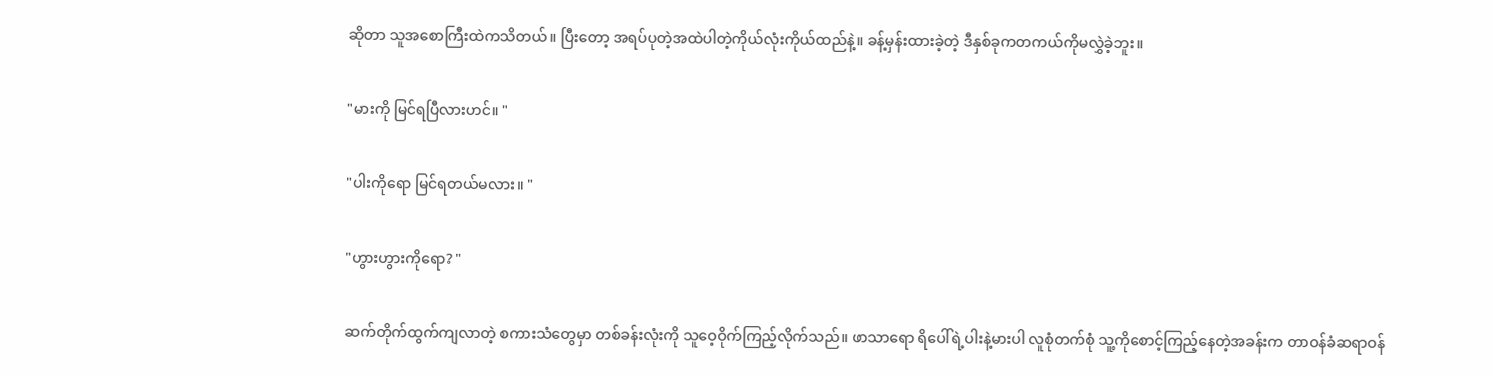ဆိုတာ သူအစောကြီးထဲကသိတယ်။ ပြီးတော့ အရပ်ပုတဲ့အထဲပါတဲ့ကိုယ်လုံးကိုယ်ထည်နဲ့။ ခန့်မှန်းထားခဲ့တဲ့ ဒီနှစ်ခုကတကယ်ကိုမလွှဲခဲ့ဘူး။

"မားကို မြင်ရပြီလားဟင်။ "

"ပါးကိုရော မြင်ရတယ်မလား။ "

"ဟွားဟွားကိုရော? "

ဆက်တိုက်ထွက်ကျလာတဲ့ စကားသံတွေမှာ တစ်ခန်းလုံးကို သူဝေ့ဝိုက်ကြည့်လိုက်သည်။ ဖာသာရော ရိပေါ်ရဲ့ပါးနဲ့မားပါ လူစုံတက်စုံ သူ့ကိုစောင့်ကြည့်နေတဲ့အခန်းက တာဝန်ခံဆရာဝန်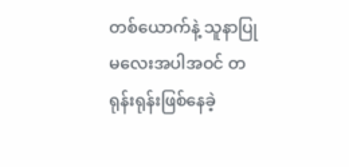တစ်ယောက်နဲ့ သူနာပြုမလေးအပါအဝင် တရုန်းရုန်းဖြစ်နေခဲ့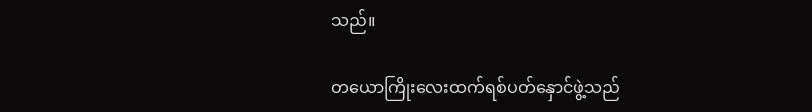သည်။

တယောကြိုးလေးထက်ရစ်ပတ်နှောင်ဖွဲ့သည်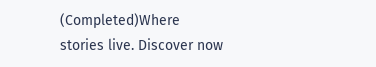(Completed)Where stories live. Discover now